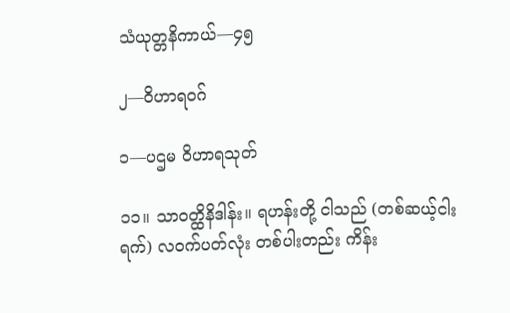သံယုတ္တနိကာယ်—၄၅

၂—ဝိဟာရဝဂ်

၁—ပဌမ ဝိဟာရသုတ်

၁၁။ သာဝတ္ထိနိဒါန်း။ ရဟန်းတို့ ငါသည် (တစ်ဆယ့်ငါးရက်) လဝက်ပတ်လုံး တစ်ပါးတည်း ကိန်း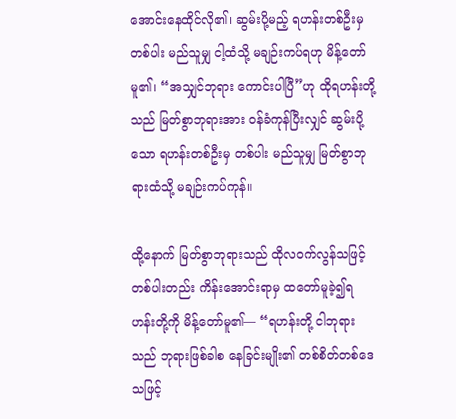အောင်းနေထိုင်လို၏၊ ဆွမ်းပို့မည့် ရဟန်းတစ်ဦးမှ တစ်ပါး မည်သူမျှ ငါ့ထံသို့ မချဉ်းကပ်ရဟု မိန့်တော်မူ၏၊ “အသျှင်ဘုရား ကောင်းပါပြီ”ဟု ထိုရဟန်းတို့သည် မြတ်စွာဘုရားအား ဝန်ခံကုန်ပြီးလျှင် ဆွမ်းပို့သော ရဟန်းတစ်ဦးမှ တစ်ပါး မည်သူမျှ မြတ်စွာဘုရားထံသို့ မချဉ်းကပ်ကုန်။

ထို့နောက် မြတ်စွာဘုရားသည် ထိုလဝက်လွန်သဖြင့် တစ်ပါးတည်း ကိန်းအောင်းရာမှ ထတော်မူခဲ့၍ရဟန်းတို့ကို မိန့်တော်မူ၏— “ရဟန်းတို့ ငါဘုရားသည် ဘုရားဖြစ်ခါစ နေခြင်းမျိုး၏ တစ်စိတ်တစ်ဒေသဖြင့်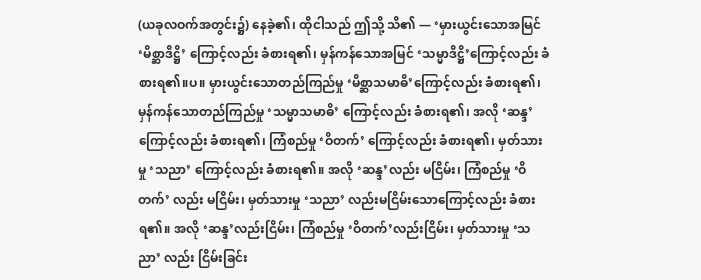(ယခုလဝက်အတွင်း၌) နေခဲ့၏၊ ထိုငါသည် ဤသို့ သိ၏ — ‘မှားယွင်းသောအမြင် ‘မိစ္ဆာဒိဋ္ဌိ’ ကြောင့်လည်း ခံစားရ၏၊ မှန်ကန်သောအမြင် ‘သမ္မာဒိဋ္ဌိ’ကြောင့်လည်း ခံစားရ၏။ပ။ မှားယွင်းသောတည်ကြည်မှု ‘မိစ္ဆာသမာဓိ’ကြောင့်လည်း ခံစားရ၏၊ မှန်ကန်သောတည်ကြည်မှု ‘သမ္မာသမာဓိ’ ကြောင့်လည်း ခံစားရ၏၊ အလို ‘ဆန္ဒ’ ကြောင့်လည်း ခံစားရ၏၊ ကြံစည်မှု ‘ဝိတက်’ ကြောင့်လည်း ခံစားရ၏၊ မှတ်သားမှု ‘သညာ’ ကြောင့်လည်း ခံစားရ၏။ အလို ‘ဆန္ဒ’လည်း မငြိမ်း၊ ကြံစည်မှု ‘ဝိတက်’ လည်း မငြိမ်း၊ မှတ်သားမှု ‘သညာ’ လည်းမငြိမ်းသောကြောင့်လည်း ခံစားရ၏။ အလို ‘ဆန္ဒ’လည်းငြိမ်း၊ ကြံစည်မှု ‘ဝိတက်’လည်းငြိမ်း၊ မှတ်သားမှု ‘သညာ’ လည်း ငြိမ်းခြင်း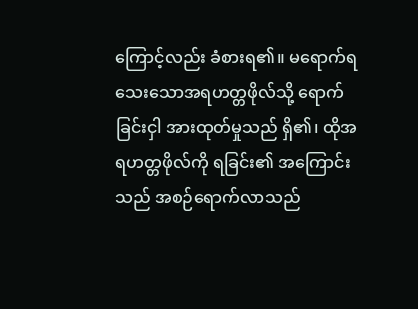ကြောင့်လည်း ခံစားရ၏။ မရောက်ရသေးသောအရဟတ္တဖိုလ်သို့ ရောက်ခြင်းငှါ အားထုတ်မှုသည် ရှိ၏၊ ထိုအရဟတ္တဖိုလ်ကို ရခြင်း၏ အကြောင်းသည် အစဉ်ရောက်လာသည်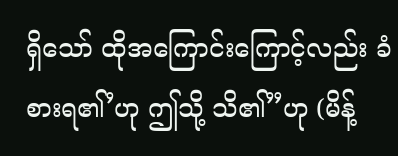ရှိသော် ထိုအကြောင်းကြောင့်လည်း ခံစားရ၏’ဟု ဤသို့ သိ၏”ဟု (မိန့်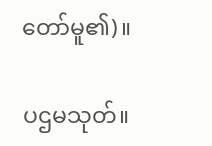တော်မူ၏)။

ပဌမသုတ်။